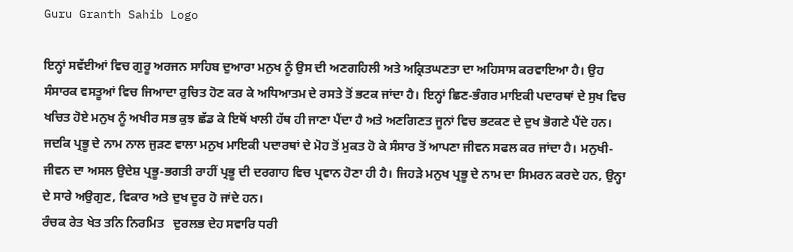Guru Granth Sahib Logo

ਇਨ੍ਹਾਂ ਸਵੱਈਆਂ ਵਿਚ ਗੁਰੂ ਅਰਜਨ ਸਾਹਿਬ ਦੁਆਰਾ ਮਨੁਖ ਨੂੰ ਉਸ ਦੀ ਅਣਗਹਿਲੀ ਅਤੇ ਅਕ੍ਰਿਤਘਣਤਾ ਦਾ ਅਹਿਸਾਸ ਕਰਵਾਇਆ ਹੈ। ਉਹ ਸੰਸਾਰਕ ਵਸਤੂਆਂ ਵਿਚ ਜਿਆਦਾ ਰੁਚਿਤ ਹੋਣ ਕਰ ਕੇ ਅਧਿਆਤਮ ਦੇ ਰਸਤੇ ਤੋਂ ਭਟਕ ਜਾਂਦਾ ਹੈ। ਇਨ੍ਹਾਂ ਛਿਣ-ਭੰਗਰ ਮਾਇਕੀ ਪਦਾਰਥਾਂ ਦੇ ਸੁਖ ਵਿਚ ਖਚਿਤ ਹੋਏ ਮਨੁਖ ਨੂੰ ਅਖੀਰ ਸਭ ਕੁਝ ਛੱਡ ਕੇ ਇਥੋਂ ਖਾਲੀ ਹੱਥ ਹੀ ਜਾਣਾ ਪੈਂਦਾ ਹੈ ਅਤੇ ਅਣਗਿਣਤ ਜੂਨਾਂ ਵਿਚ ਭਟਕਣ ਦੇ ਦੁਖ ਭੋਗਣੇ ਪੈਂਦੇ ਹਨ। ਜਦਕਿ ਪ੍ਰਭੂ ਦੇ ਨਾਮ ਨਾਲ ਜੁੜਣ ਵਾਲਾ ਮਨੁਖ ਮਾਇਕੀ ਪਦਾਰਥਾਂ ਦੇ ਮੋਹ ਤੋਂ ਮੁਕਤ ਹੋ ਕੇ ਸੰਸਾਰ ਤੋਂ ਆਪਣਾ ਜੀਵਨ ਸਫਲ ਕਰ ਜਾਂਦਾ ਹੈ। ਮਨੁਖੀ-ਜੀਵਨ ਦਾ ਅਸਲ ਉਦੇਸ਼ ਪ੍ਰਭੂ-ਭਗਤੀ ਰਾਹੀਂ ਪ੍ਰਭੂ ਦੀ ਦਰਗਾਹ ਵਿਚ ਪ੍ਰਵਾਨ ਹੋਣਾ ਹੀ ਹੈ। ਜਿਹੜੇ ਮਨੁਖ ਪ੍ਰਭੂ ਦੇ ਨਾਮ ਦਾ ਸਿਮਰਨ ਕਰਦੇ ਹਨ, ਉਨ੍ਹਾ ਦੇ ਸਾਰੇ ਅਉਗੁਣ, ਵਿਕਾਰ ਅਤੇ ਦੁਖ ਦੂਰ ਹੋ ਜਾਂਦੇ ਹਨ।
ਰੰਚਕ ਰੇਤ ਖੇਤ ਤਨਿ ਨਿਰਮਿਤ   ਦੁਰਲਭ ਦੇਹ ਸਵਾਰਿ ਧਰੀ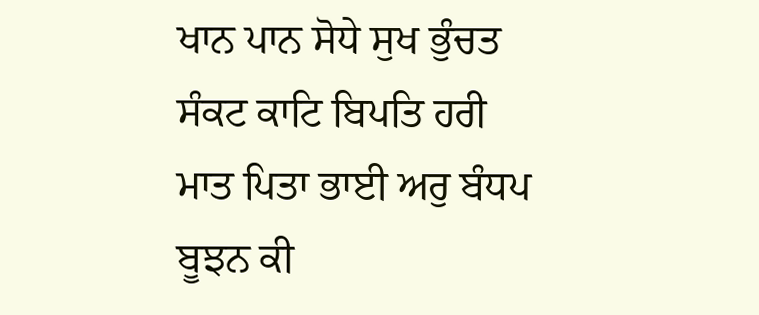ਖਾਨ ਪਾਨ ਸੋਧੇ ਸੁਖ ਭੁੰਚਤ   ਸੰਕਟ ਕਾਟਿ ਬਿਪਤਿ ਹਰੀ
ਮਾਤ ਪਿਤਾ ਭਾਈ ਅਰੁ ਬੰਧਪ   ਬੂਝਨ ਕੀ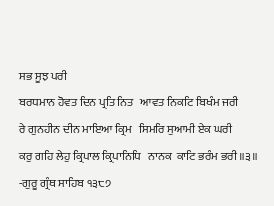ਸਭ ਸੂਝ ਪਰੀ
ਬਰਧਮਾਨ ਹੋਵਤ ਦਿਨ ਪ੍ਰਤਿ ਨਿਤ   ਆਵਤ ਨਿਕਟਿ ਬਿਖੰਮ ਜਰੀ
ਰੇ ਗੁਨਹੀਨ ਦੀਨ ਮਾਇਆ ਕ੍ਰਿਮ   ਸਿਮਰਿ ਸੁਆਮੀ ਏਕ ਘਰੀ
ਕਰੁ ਗਹਿ ਲੇਹੁ ਕ੍ਰਿਪਾਲ ਕ੍ਰਿਪਾਨਿਧਿ   ਨਾਨਕ  ਕਾਟਿ ਭਰੰਮ ਭਰੀ ॥੩॥
-ਗੁਰੂ ਗ੍ਰੰਥ ਸਾਹਿਬ ੧੩੮੭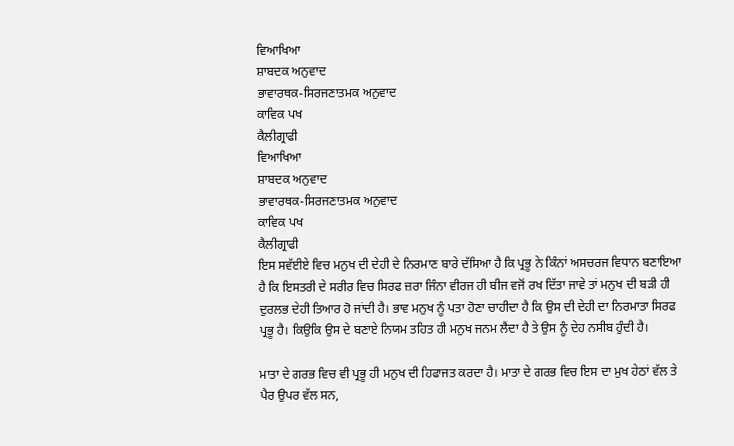ਵਿਆਖਿਆ
ਸ਼ਾਬਦਕ ਅਨੁਵਾਦ
ਭਾਵਾਰਥਕ-ਸਿਰਜਣਾਤਮਕ ਅਨੁਵਾਦ
ਕਾਵਿਕ ਪਖ
ਕੈਲੀਗ੍ਰਾਫੀ
ਵਿਆਖਿਆ
ਸ਼ਾਬਦਕ ਅਨੁਵਾਦ
ਭਾਵਾਰਥਕ-ਸਿਰਜਣਾਤਮਕ ਅਨੁਵਾਦ
ਕਾਵਿਕ ਪਖ
ਕੈਲੀਗ੍ਰਾਫੀ
ਇਸ ਸਵੱਈਏ ਵਿਚ ਮਨੁਖ ਦੀ ਦੇਹੀ ਦੇ ਨਿਰਮਾਣ ਬਾਰੇ ਦੱਸਿਆ ਹੈ ਕਿ ਪ੍ਰਭੂ ਨੇ ਕਿੰਨਾਂ ਅਸਚਰਜ ਵਿਧਾਨ ਬਣਾਇਆ ਹੈ ਕਿ ਇਸਤਰੀ ਦੇ ਸਰੀਰ ਵਿਚ ਸਿਰਫ ਜ਼ਰਾ ਜਿੰਨਾ ਵੀਰਜ ਹੀ ਬੀਜ ਵਜੋਂ ਰਖ ਦਿੱਤਾ ਜਾਵੇ ਤਾਂ ਮਨੁਖ ਦੀ ਬੜੀ ਹੀ ਦੁਰਲਭ ਦੇਹੀ ਤਿਆਰ ਹੋ ਜਾਂਦੀ ਹੈ। ਭਾਵ ਮਨੁਖ ਨੂੰ ਪਤਾ ਹੋਣਾ ਚਾਹੀਦਾ ਹੈ ਕਿ ਉਸ ਦੀ ਦੇਹੀ ਦਾ ਨਿਰਮਾਤਾ ਸਿਰਫ ਪ੍ਰਭੂ ਹੈ। ਕਿਉਕਿ ਉਸ ਦੇ ਬਣਾਏ ਨਿਯਮ ਤਹਿਤ ਹੀ ਮਨੁਖ ਜਨਮ ਲੈਂਦਾ ਹੈ ਤੇ ਉਸ ਨੂੰ ਦੇਹ ਨਸੀਬ ਹੁੰਦੀ ਹੈ।

ਮਾਤਾ ਦੇ ਗਰਭ ਵਿਚ ਵੀ ਪ੍ਰਭੂ ਹੀ ਮਨੁਖ ਦੀ ਹਿਫਾਜਤ ਕਰਦਾ ਹੈ। ਮਾਤਾ ਦੇ ਗਰਭ ਵਿਚ ਇਸ ਦਾ ਮੁਖ ਹੇਠਾਂ ਵੱਲ ਤੇ ਪੈਰ ਉਪਰ ਵੱਲ ਸਨ,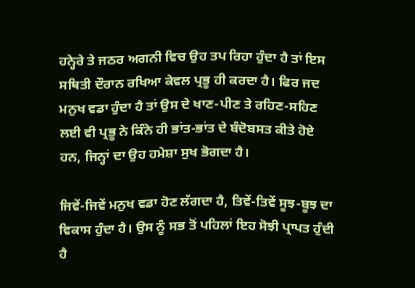ਹਨ੍ਹੇਰੇ ਤੇ ਜਠਰ ਅਗਨੀ ਵਿਚ ਉਹ ਤਪ ਰਿਹਾ ਹੁੰਦਾ ਹੈ ਤਾਂ ਇਸ ਸਥਿਤੀ ਦੌਰਾਨ ਰਖਿਆ ਕੇਵਲ ਪ੍ਰਭੂ ਹੀ ਕਰਦਾ ਹੈ। ਫਿਰ ਜਦ ਮਨੁਖ ਵਡਾ ਹੁੰਦਾ ਹੈ ਤਾਂ ਉਸ ਦੇ ਖਾਣ-ਪੀਣ ਤੇ ਰਹਿਣ-ਸਹਿਣ ਲਈ ਵੀ ਪ੍ਰਭੂ ਨੇ ਕਿੰਨੇ ਹੀ ਭਾਂਤ-ਭਾਂਤ ਦੇ ਬੰਦੋਬਸਤ ਕੀਤੇ ਹੋਏ ਹਨ, ਜਿਨ੍ਹਾਂ ਦਾ ਉਹ ਹਮੇਸ਼ਾ ਸੁਖ ਭੋਗਦਾ ਹੈ।

ਜਿਵੇਂ-ਜਿਵੇਂ ਮਨੁਖ ਵਡਾ ਹੋਣ ਲੱਗਦਾ ਹੈ, ਤਿਵੇਂ-ਤਿਵੇਂ ਸੂਝ-ਬੂਝ ਦਾ ਵਿਕਾਸ ਹੁੰਦਾ ਹੈ। ਉਸ ਨੂੰ ਸਭ ਤੋਂ ਪਹਿਲਾਂ ਇਹ ਸੋਝੀ ਪ੍ਰਾਪਤ ਹੁੰਦੀ ਹੈ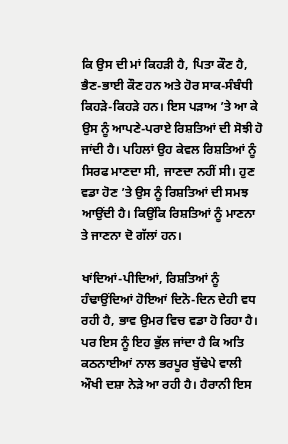ਕਿ ਉਸ ਦੀ ਮਾਂ ਕਿਹੜੀ ਹੈ, ਪਿਤਾ ਕੌਣ ਹੈ, ਭੈਣ-ਭਾਈ ਕੌਣ ਹਨ ਅਤੇ ਹੋਰ ਸਾਕ-ਸੰਬੰਧੀ ਕਿਹੜੇ-ਕਿਹੜੇ ਹਨ। ਇਸ ਪੜਾਅ ’ਤੇ ਆ ਕੇ ਉਸ ਨੂੰ ਆਪਣੇ-ਪਰਾਏ ਰਿਸ਼ਤਿਆਂ ਦੀ ਸੋਝੀ ਹੋ ਜਾਂਦੀ ਹੈ। ਪਹਿਲਾਂ ਉਹ ਕੇਵਲ ਰਿਸ਼ਤਿਆਂ ਨੂੰ ਸਿਰਫ ਮਾਣਦਾ ਸੀ, ਜਾਣਦਾ ਨਹੀਂ ਸੀ। ਹੁਣ ਵਡਾ ਹੋਣ ’ਤੇ ਉਸ ਨੂੰ ਰਿਸ਼ਤਿਆਂ ਦੀ ਸਮਝ ਆਉਂਦੀ ਹੈ। ਕਿਉਂਕਿ ਰਿਸ਼ਤਿਆਂ ਨੂੰ ਮਾਣਨਾ ਤੇ ਜਾਣਨਾ ਦੋ ਗੱਲਾਂ ਹਨ।

ਖਾਂਦਿਆਂ-ਪੀਦਿਆਂ, ਰਿਸ਼ਤਿਆਂ ਨੂੰ ਹੰਢਾਉਂਦਿਆਂ ਹੋਇਆਂ ਦਿਨੋ-ਦਿਨ ਦੇਹੀ ਵਧ ਰਹੀ ਹੈ, ਭਾਵ ਉਮਰ ਵਿਚ ਵਡਾ ਹੋ ਰਿਹਾ ਹੈ। ਪਰ ਇਸ ਨੂੰ ਇਹ ਭੁੱਲ ਜਾਂਦਾ ਹੈ ਕਿ ਅਤਿ ਕਠਨਾਈਆਂ ਨਾਲ ਭਰਪੂਰ ਬੁੱਢੇਪੇ ਵਾਲੀ ਔਖੀ ਦਸ਼ਾ ਨੇੜੇ ਆ ਰਹੀ ਹੈ। ਹੈਰਾਨੀ ਇਸ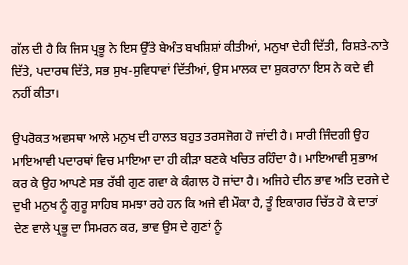ਗੱਲ ਦੀ ਹੈ ਕਿ ਜਿਸ ਪ੍ਰਭੂ ਨੇ ਇਸ ਉੱਤੇ ਬੇਅੰਤ ਬਖਸ਼ਿਸ਼ਾਂ ਕੀਤੀਆਂ, ਮਨੁਖਾ ਦੇਹੀ ਦਿੱਤੀ, ਰਿਸ਼ਤੇ-ਨਾਤੇ ਦਿੱਤੇ, ਪਦਾਰਥ ਦਿੱਤੇ, ਸਭ ਸੁਖ-ਸੁਵਿਧਾਵਾਂ ਦਿੱਤੀਆਂ, ਉਸ ਮਾਲਕ ਦਾ ਸ਼ੁਕਰਾਨਾ ਇਸ ਨੇ ਕਦੇ ਵੀ ਨਹੀਂ ਕੀਤਾ।

ਉਪਰੋਕਤ ਅਵਸਥਾ ਆਲੇ ਮਨੁਖ ਦੀ ਹਾਲਤ ਬਹੁਤ ਤਰਸਜੋਗ ਹੋ ਜਾਂਦੀ ਹੈ। ਸਾਰੀ ਜਿੰਦਗੀ ਉਹ ਮਾਇਆਵੀ ਪਦਾਰਥਾਂ ਵਿਚ ਮਾਇਆ ਦਾ ਹੀ ਕੀੜਾ ਬਣਕੇ ਖਚਿਤ ਰਹਿੰਦਾ ਹੈ। ਮਾਇਆਵੀ ਸੁਭਾਅ ਕਰ ਕੇ ਉਹ ਆਪਣੇ ਸਭ ਰੱਬੀ ਗੁਣ ਗਵਾ ਕੇ ਕੰਗਾਲ ਹੋ ਜਾਂਦਾ ਹੈ। ਅਜਿਹੇ ਦੀਨ ਭਾਵ ਅਤਿ ਦਰਜੇ ਦੇ ਦੁਖੀ ਮਨੁਖ ਨੂੰ ਗੁਰੂ ਸਾਹਿਬ ਸਮਝਾ ਰਹੇ ਹਨ ਕਿ ਅਜੇ ਵੀ ਮੌਕਾ ਹੈ, ਤੂੰ ਇਕਾਗਰ ਚਿੱਤ ਹੋ ਕੇ ਦਾਤਾਂ ਦੇਣ ਵਾਲੇ ਪ੍ਰਭੂ ਦਾ ਸਿਮਰਨ ਕਰ, ਭਾਵ ਉਸ ਦੇ ਗੁਣਾਂ ਨੂੰ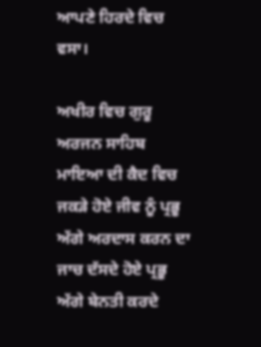ਆਪਣੇ ਹਿਰਦੇ ਵਿਚ ਵਸਾ।

ਅਖੀਰ ਵਿਚ ਗੁਰੂ ਅਰਜਨ ਸਾਹਿਬ ਮਾਇਆ ਦੀ ਕੈਦ ਵਿਚ ਜਕੜੇ ਹੋਏ ਜੀਵ ਨੂੰ ਪ੍ਰਭੂ ਅੱਗੇ ਅਰਦਾਸ ਕਰਨ ਦਾ ਜਾਚ ਦੱਸਦੇ ਹੋਏ ਪ੍ਰਭੂ ਅੱਗੇ ਬੇਨਤੀ ਕਰਦੇ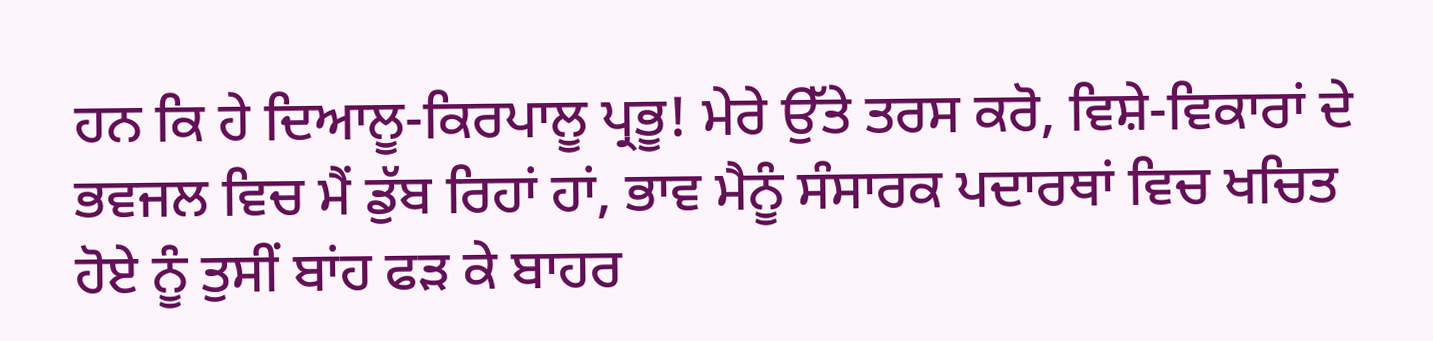ਹਨ ਕਿ ਹੇ ਦਿਆਲੂ-ਕਿਰਪਾਲੂ ਪ੍ਰਭੂ! ਮੇਰੇ ਉੱਤੇ ਤਰਸ ਕਰੋ, ਵਿਸ਼ੇ-ਵਿਕਾਰਾਂ ਦੇ ਭਵਜਲ ਵਿਚ ਮੈਂ ਡੁੱਬ ਰਿਹਾਂ ਹਾਂ, ਭਾਵ ਮੈਨੂੰ ਸੰਸਾਰਕ ਪਦਾਰਥਾਂ ਵਿਚ ਖਚਿਤ ਹੋਏ ਨੂੰ ਤੁਸੀਂ ਬਾਂਹ ਫੜ ਕੇ ਬਾਹਰ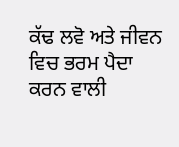ਕੱਢ ਲਵੋ ਅਤੇ ਜੀਵਨ ਵਿਚ ਭਰਮ ਪੈਦਾ ਕਰਨ ਵਾਲੀ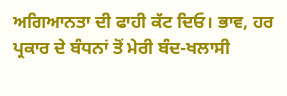ਅਗਿਆਨਤਾ ਦੀ ਫਾਹੀ ਕੱਟ ਦਿਓ। ਭਾਵ, ਹਰ ਪ੍ਰਕਾਰ ਦੇ ਬੰਧਨਾਂ ਤੋਂ ਮੇਰੀ ਬੰਦ-ਖਲਾਸੀ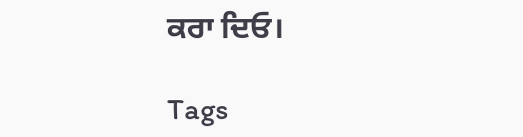ਕਰਾ ਦਿਓ।

Tags